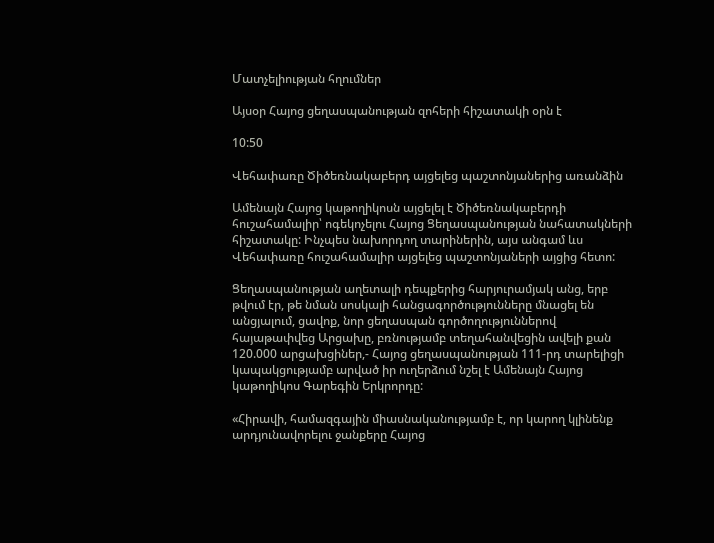Մատչելիության հղումներ

Այսօր Հայոց ցեղասպանության զոհերի հիշատակի օրն է

10:50

Վեհափառը Ծիծեռնակաբերդ այցելեց պաշտոնյաներից առանձին

Ամենայն Հայոց կաթողիկոսն այցելել է Ծիծեռնակաբերդի հուշահամալիր՝ ոգեկոչելու Հայոց Ցեղասպանության նահատակների հիշատակը: Ինչպես նախորդող տարիներին, այս անգամ ևս Վեհափառը հուշահամալիր այցելեց պաշտոնյաների այցից հետո:

Ցեղասպանության աղետալի դեպքերից հարյուրամյակ անց, երբ թվում էր, թե նման սոսկալի հանցագործությունները մնացել են անցյալում, ցավոք, նոր ցեղասպան գործողություններով հայաթափվեց Արցախը, բռնությամբ տեղահանվեցին ավելի քան 120.000 արցախցիներ,- Հայոց ցեղասպանության 111-րդ տարելիցի կապակցությամբ արված իր ուղերձում նշել է Ամենայն Հայոց կաթողիկոս Գարեգին Երկրորդը:

«Հիրավի, համազգային միասնականությամբ է, որ կարող կլինենք արդյունավորելու ջանքերը Հայոց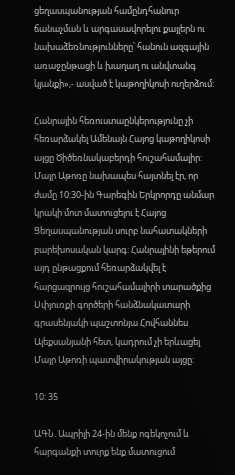ցեղասպանության համընդհանուր ճանաչման և արգասավորելու քայլերն ու նախաձեռնությունները՝ հանուն ազգային առաջընթացի և խաղաղ ու անվտանգ կյանքի»,- ասված է կաթողիկոսի ուղերձում:

Հանրային հեռուստաընկերությունը չի հեռարձակել Ամենայն Հայոց կաթողիկոսի այցը Ծիծեռնակաբերդի հուշահամալիր: Մայր Աթոռը նախապես հայտնել էր, որ ժամը 10:30-ին Գարեգին Երկրորդը անմար կրակի մոտ մատուցելու է Հայոց Ցեղասպանության սուրբ նահատակների բարեխոսական կարգ: Հանրայինի եթերում այդ ընթացքում հեռարձակվել է հարցազրույց հուշահամալիրի տարածքից Սփյուռքի գործերի հանձնակատարի գրասենյակի պաշտոնյա Հովհաննես Ալեքսանյանի հետ, կադրում չի երևացել Մայր Աթոռի պատվիրակության այցը:

10: 35

ԱԳՆ. Ապրիլի 24-ին մենք ոգեկոչում և հարգանքի տուրք ենք մատուցում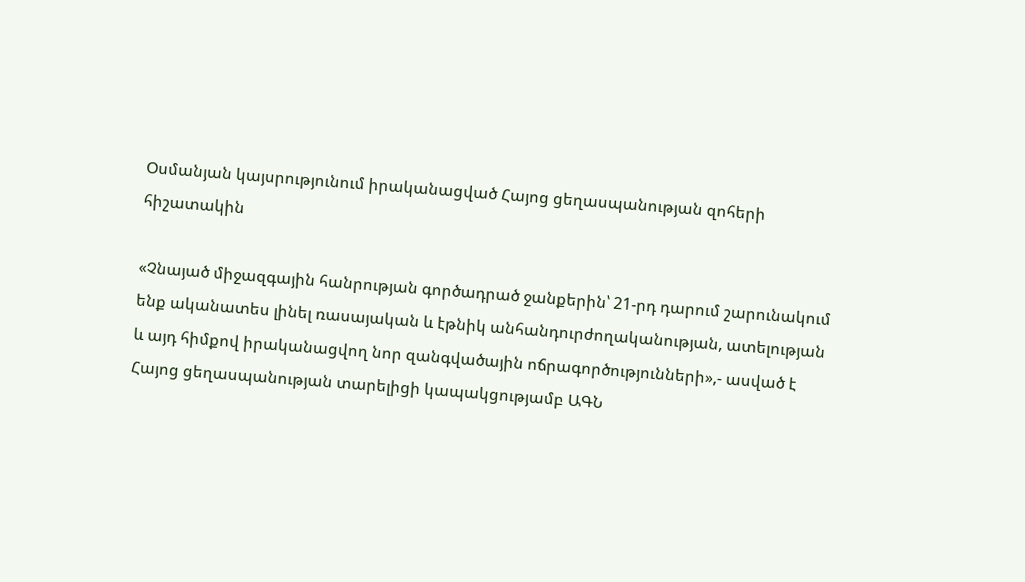Օսմանյան կայսրությունում իրականացված Հայոց ցեղասպանության զոհերի հիշատակին

«Չնայած միջազգային հանրության գործադրած ջանքերին՝ 21-րդ դարում շարունակում ենք ականատես լինել ռասայական և էթնիկ անհանդուրժողականության, ատելության և այդ հիմքով իրականացվող նոր զանգվածային ոճրագործությունների»,- ասված է Հայոց ցեղասպանության տարելիցի կապակցությամբ ԱԳՆ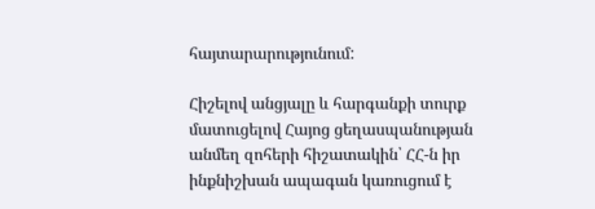հայտարարությունում:

Հիշելով անցյալը և հարգանքի տուրք մատուցելով Հայոց ցեղասպանության անմեղ զոհերի հիշատակին՝ ՀՀ-ն իր ինքնիշխան ապագան կառուցում է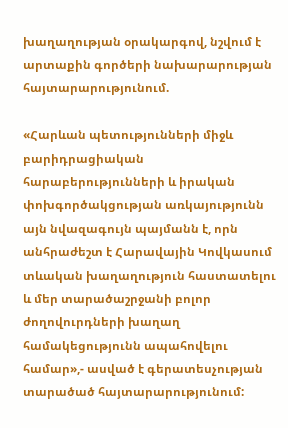խաղաղության օրակարգով, նշվում է արտաքին գործերի նախարարության հայտարարությունում.

«Հարևան պետությունների միջև բարիդրացիական հարաբերությունների և իրական փոխգործակցության առկայությունն այն նվազագույն պայմանն է, որն անհրաժեշտ է Հարավային Կովկասում տևական խաղաղություն հաստատելու և մեր տարածաշրջանի բոլոր ժողովուրդների խաղաղ համակեցությունն ապահովելու համար»,- ասված է գերատեսչության տարածած հայտարարությունում: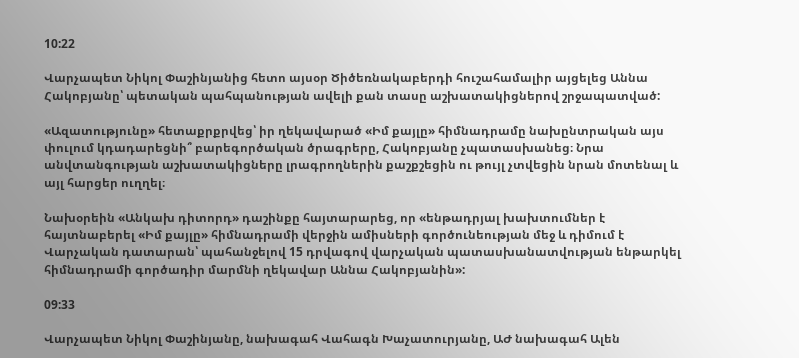10:22

Վարչապետ Նիկոլ Փաշինյանից հետո այսօր Ծիծեռնակաբերդի հուշահամալիր այցելեց Աննա Հակոբյանը՝ պետական պահպանության ավելի քան տասը աշխատակիցներով շրջապատված:

«Ազատությունը» հետաքրքրվեց՝ իր ղեկավարած «Իմ քայլը» հիմնադրամը նախընտրական այս փուլում կդադարեցնի՞ բարեգործական ծրագրերը, Հակոբյանը չպատասխանեց։ Նրա անվտանգության աշխատակիցները լրագրողներին քաշքշեցին ու թույլ չտվեցին նրան մոտենալ և այլ հարցեր ուղղել։

Նախօրեին «Անկախ դիտորդ» դաշինքը հայտարարեց, որ «ենթադրյալ խախտումներ է հայտնաբերել «Իմ քայլը» հիմնադրամի վերջին ամիսների գործունեության մեջ և դիմում է Վարչական դատարան՝ պահանջելով 15 դրվագով վարչական պատասխանատվության ենթարկել հիմնադրամի գործադիր մարմնի ղեկավար Աննա Հակոբյանին»:

09:33

Վարչապետ Նիկոլ Փաշինյանը, նախագահ Վահագն Խաչատուրյանը, ԱԺ նախագահ Ալեն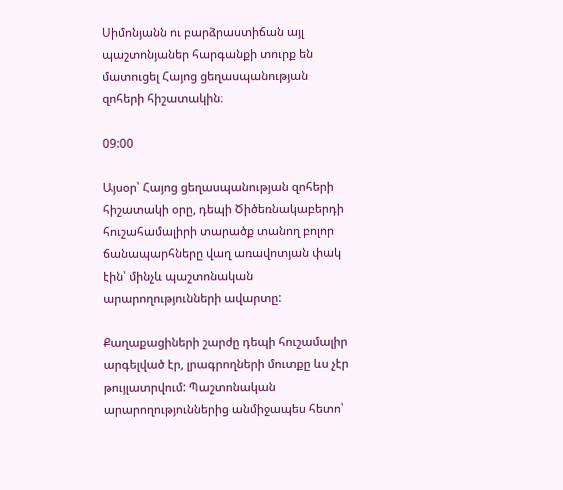Սիմոնյանն ու բարձրաստիճան այլ պաշտոնյաներ հարգանքի տուրք են մատուցել Հայոց ցեղասպանության զոհերի հիշատակին։

09:00

Այսօր՝ Հայոց ցեղասպանության զոհերի հիշատակի օրը, դեպի Ծիծեռնակաբերդի հուշահամալիրի տարածք տանող բոլոր ճանապարհները վաղ առավոտյան փակ էին՝ մինչև պաշտոնական արարողությունների ավարտը:

Քաղաքացիների շարժը դեպի հուշամալիր արգելված էր, լրագրողների մուտքը ևս չէր թույլատրվում: Պաշտոնական արարողություններից անմիջապես հետո՝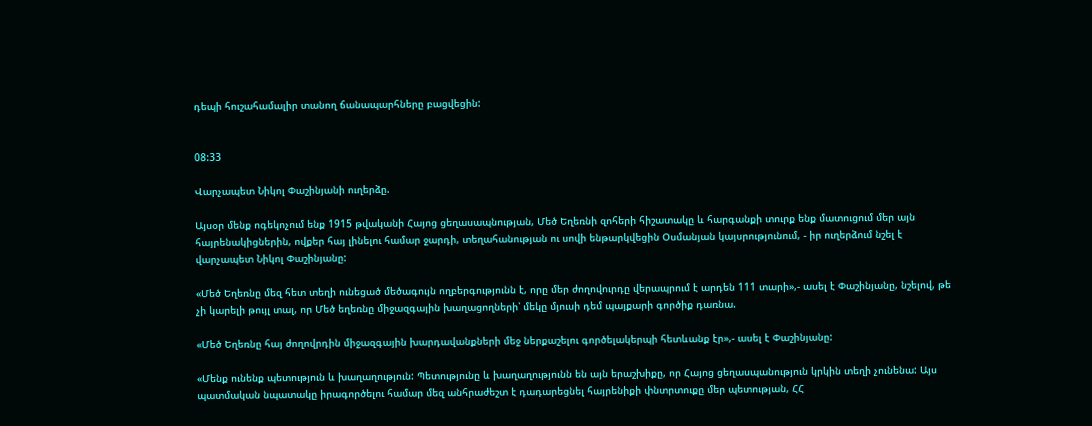դեպի հուշահամալիր տանող ճանապարհները բացվեցին:


08:33

Վարչապետ Նիկոլ Փաշինյանի ուղերձը.

Այսօր մենք ոգեկոչում ենք 1915 թվականի Հայոց ցեղասապնության, Մեծ Եղեռնի զոհերի հիշատակը և հարգանքի տուրք ենք մատուցում մեր այն հայրենակիցներին, ովքեր հայ լինելու համար ջարդի, տեղահանության ու սովի ենթարկվեցին Օսմանյան կայսրությունում, - իր ուղերձում նշել է վարչապետ Նիկոլ Փաշինյանը:

«Մեծ Եղեռնը մեզ հետ տեղի ունեցած մեծագույն ողբերգությունն է, որը մեր ժողովուրդը վերապրում է արդեն 111 տարի»,- ասել է Փաշինյանը, նշելով, թե չի կարելի թույլ տալ, որ Մեծ եղեռնը միջազգային խաղացողների՝ մեկը մյուսի դեմ պայքարի գործիք դառնա.

«Մեծ Եղեռնը հայ ժողովրդին միջազգային խարդավանքների մեջ ներքաշելու գործելակերպի հետևանք էր»,- ասել է Փաշինյանը:

«Մենք ունենք պետություն և խաղաղություն: Պետությունը և խաղաղությունն են այն երաշխիքը, որ Հայոց ցեղասպանություն կրկին տեղի չունենա: Այս պատմական նպատակը իրագործելու համար մեզ անհրաժեշտ է դադարեցնել հայրենիքի փնտրտուքը մեր պետության, ՀՀ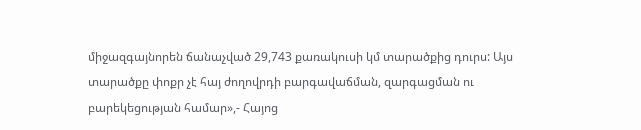միջազգայնորեն ճանաչված 29,743 քառակուսի կմ տարածքից դուրս: Այս տարածքը փոքր չէ հայ ժողովրդի բարգավաճման, զարգացման ու բարեկեցության համար»,- Հայոց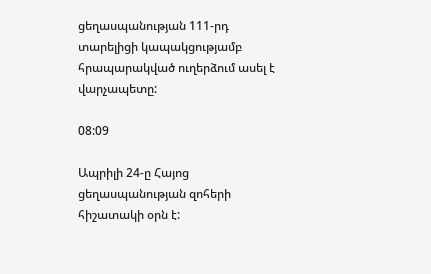ցեղասպանության 111-րդ տարելիցի կապակցությամբ հրապարակված ուղերձում ասել է վարչապետը:

08:09

Ապրիլի 24-ը Հայոց ցեղասպանության զոհերի հիշատակի օրն է: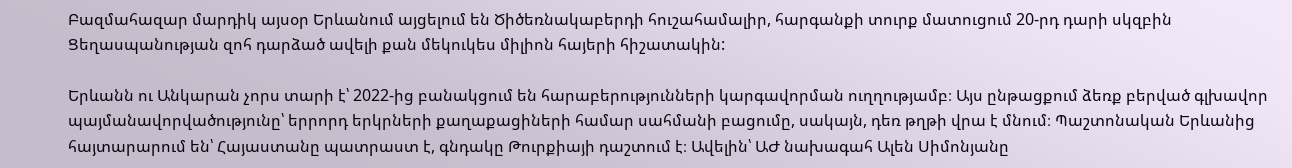Բազմահազար մարդիկ այսօր Երևանում այցելում են Ծիծեռնակաբերդի հուշահամալիր, հարգանքի տուրք մատուցում 20-րդ դարի սկզբին Ցեղասպանության զոհ դարձած ավելի քան մեկուկես միլիոն հայերի հիշատակին:

Երևանն ու Անկարան չորս տարի է՝ 2022-ից բանակցում են հարաբերությունների կարգավորման ուղղությամբ։ Այս ընթացքում ձեռք բերված գլխավոր պայմանավորվածությունը՝ երրորդ երկրների քաղաքացիների համար սահմանի բացումը, սակայն, դեռ թղթի վրա է մնում։ Պաշտոնական Երևանից հայտարարում են՝ Հայաստանը պատրաստ է, գնդակը Թուրքիայի դաշտում է։ Ավելին՝ ԱԺ նախագահ Ալեն Սիմոնյանը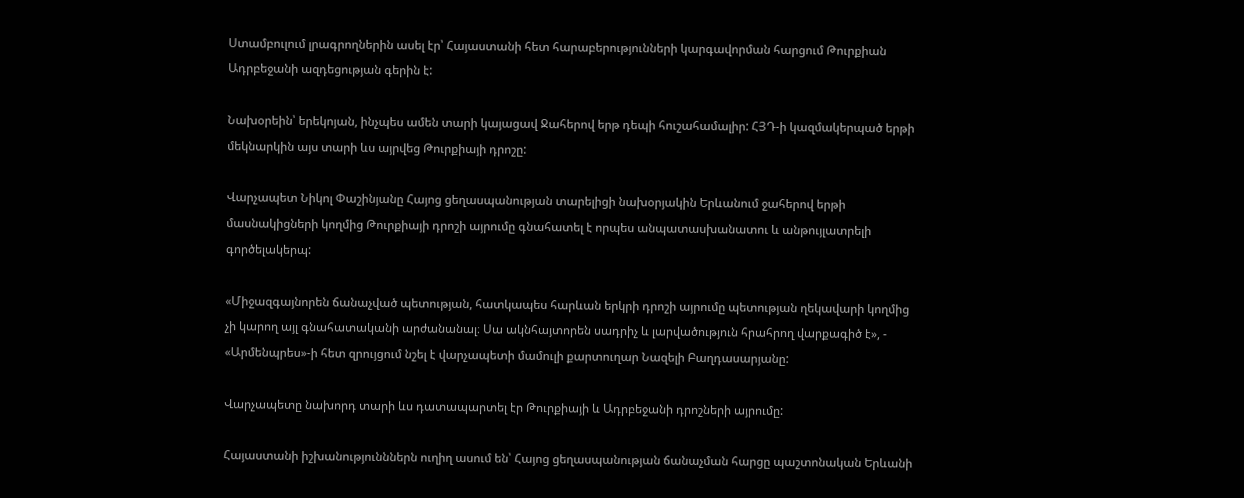Ստամբուլում լրագրողներին ասել էր՝ Հայաստանի հետ հարաբերությունների կարգավորման հարցում Թուրքիան Ադրբեջանի ազդեցության գերին է:

Նախօրեին՝ երեկոյան, ինչպես ամեն տարի կայացավ Ջահերով երթ դեպի հուշահամալիր: ՀՅԴ-ի կազմակերպած երթի մեկնարկին այս տարի ևս այրվեց Թուրքիայի դրոշը:

Վարչապետ Նիկոլ Փաշինյանը Հայոց ցեղասպանության տարելիցի նախօրյակին Երևանում ջահերով երթի մասնակիցների կողմից Թուրքիայի դրոշի այրումը գնահատել է որպես անպատասխանատու և անթույլատրելի գործելակերպ:

«Միջազգայնորեն ճանաչված պետության, հատկապես հարևան երկրի դրոշի այրումը պետության ղեկավարի կողմից չի կարող այլ գնահատականի արժանանալ։ Սա ակնհայտորեն սադրիչ և լարվածություն հրահրող վարքագիծ է», - «Արմենպրես»-ի հետ զրույցում նշել է վարչապետի մամուլի քարտուղար Նազելի Բաղդասարյանը:

Վարչապետը նախորդ տարի ևս դատապարտել էր Թուրքիայի և Ադրբեջանի դրոշների այրումը:

Հայաստանի իշխանությունններն ուղիղ ասում են՝ Հայոց ցեղասպանության ճանաչման հարցը պաշտոնական Երևանի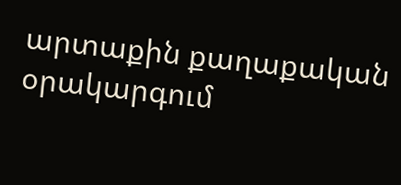արտաքին քաղաքական օրակարգում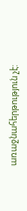առաջնահերթություն չէ: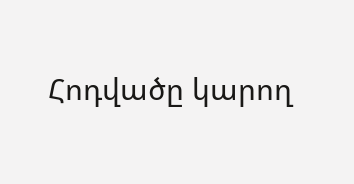Հոդվածը կարող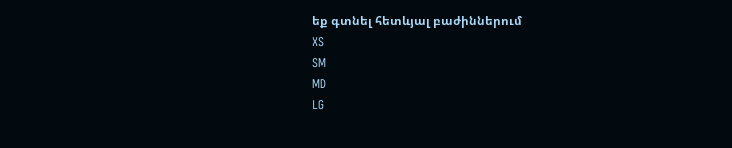եք գտնել հետևյալ բաժիններում
XS
SM
MD
LG